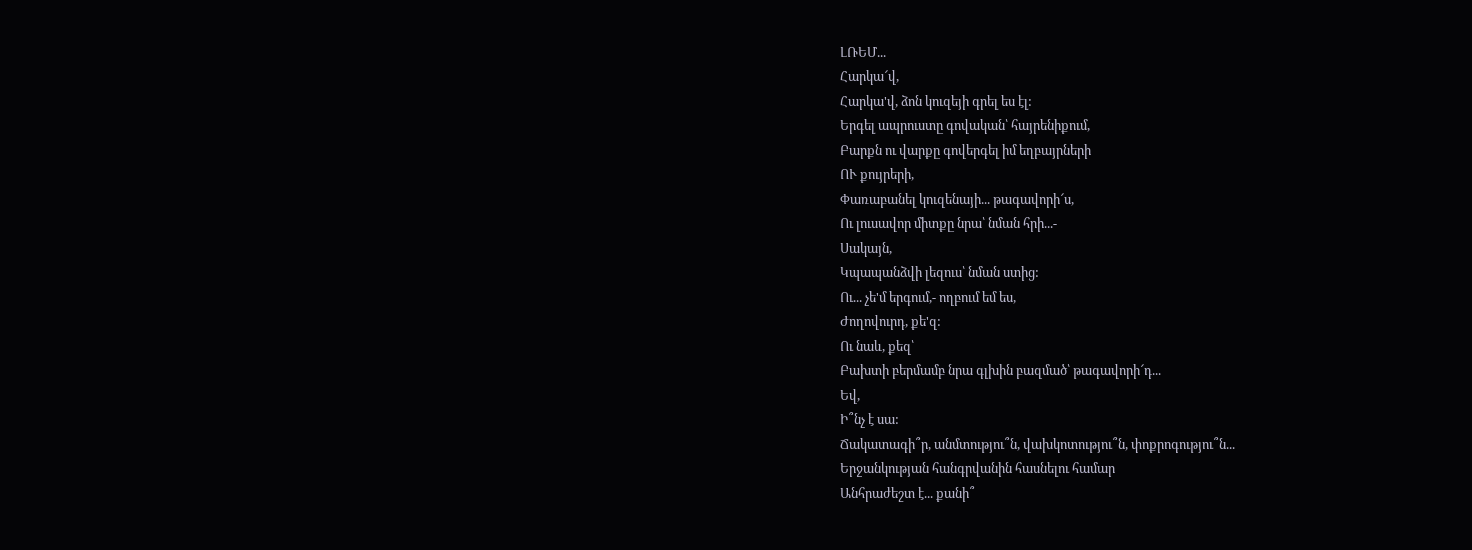ԼՌԵՄ...
Հարկա՜վ,
Հարկա'վ, ձոն կուզեյի գրել ես էլ:
Երգել ապրուստը գովական՝ հայրենիքում,
Բարքն ու վարքը գովերգել իմ եղբայրների
ՈՒ քույրերի,
Փառաբանել կուզենայի... թագավորի՜ս,
Ու լուսավոր միտքը նրա՝ նման հրի...-
Սակայն,
Կպապանձվի լեզուս՝ նման ստից:
Ու... չե'մ երգում,- ողբում եմ ես,
Ժողովուրդ, քե'զ:
Ու նաև, քեզ՝
Բախտի բերմամբ նրա գլխին բազմած՝ թագավորի՜դ...
Եվ,
Ի՞նչ է սա:
Ճակատագի՞ր, անմտությու՞ն, վախկոտությու՞ն, փոքրոգությու՞ն...
Երջանկության հանգրվանին հասնելու համար
Անհրաժեշտ է... քանի՞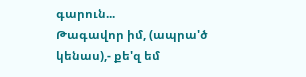գարուն...
Թագավոր իմ, (ապրա'ծ կենաս),- քե'զ եմ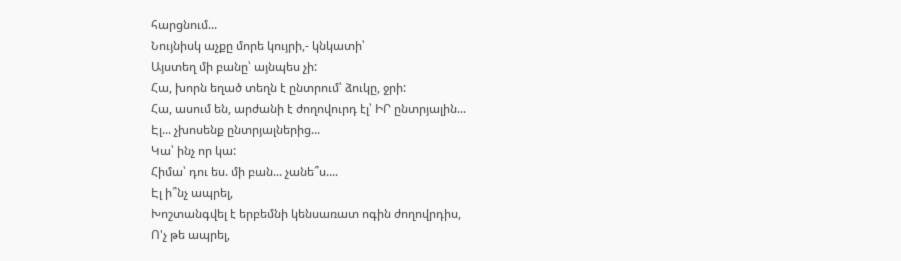հարցնում...
Նույնիսկ աչքը մորե կույրի,- կնկատի՝
Այստեղ մի բանը՝ այնպես չի:
Հա, խորն եղած տեղն է ընտրում՝ ձուկը, ջրի:
Հա, ասում են, արժանի է ժողովուրդ էլ՝ ԻՐ ընտրյալին...
Էլ... չխոսենք ընտրյալներից...
Կա՝ ինչ որ կա:
Հիմա՝ դու ես. մի բան... չանե՞ս....
Էլ ի՞նչ ապրել,
Խոշտանգվել է երբեմնի կենսառատ ոգին ժողովրդիս,
Ո'չ թե ապրել,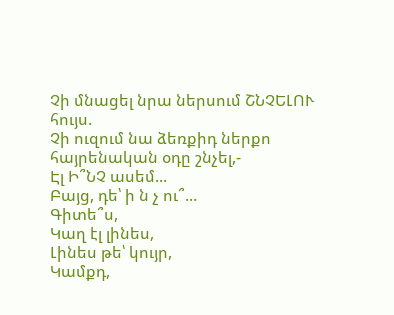Չի մնացել նրա ներսում ՇՆՉԵԼՈՒ հույս.
Չի ուզում նա ձեռքիդ ներքո հայրենական օդը շնչել,-
Էլ Ի՞ՆՉ ասեմ...
Բայց, դե՝ ի ն չ ու՞...
Գիտե՞ս,
Կաղ էլ լինես,
Լինես թե՝ կույր,
Կամքդ,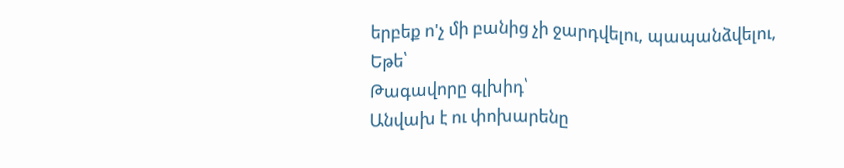երբեք ո'չ մի բանից չի ջարդվելու, պապանձվելու,
Եթե՝
Թագավորը գլխիդ՝
Անվախ է ու փոխարենը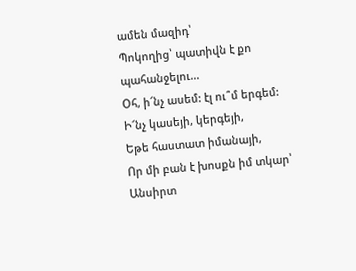ամեն մազիդ՝
Պոկողից՝ պատիվն է քո պահանջելու...
Օհ, ի՜նչ ասեմ: էլ ու՞մ երգեմ:
Ի՜նչ կասեյի, կերգեյի,
Եթե հաստատ իմանայի,
Որ մի բան է խոսքն իմ տկար՝
Անսիրտ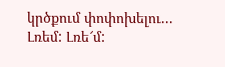կրծքում փոփոխելու...
Լռեմ: Լռե՜մ: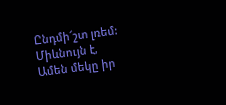Ընդմի՜շտ լռեմ:
Միևնույն է,
Ամեն մեկը իր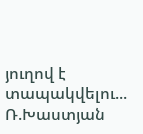յուղով է տապակվելու...
Ռ.Խաստյան